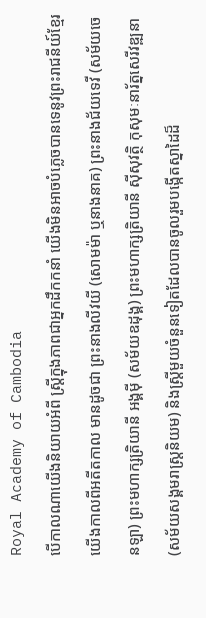Royal Academy of Cambodia
បើកាលណាយើងនិយាយអំពី ស្រ្តីក្នុងភាពជាអ្នកដឹកកនាំ យើងមិនអាចបំភ្លេចបានទេនូវព្រះរាជនីយ៍ខ្មែរយើងកាលពីអតីតកាល មានដូចជា ព្រះនាងលីវយី (សោមម៉ា ឬនាងនាគ) ព្រះនាងជ័យទេវី (សម័យចេនឡា) ព្រះមហាក្សត្រិយានី អង្គម៉ី (សម័យឧដុង្គ) ព្រះមហាក្សត្រិយានី ស៊ីសុវត្ថិ កុសុមៈនារ័ត្នសេរីវឌ្ឍនា (សម័យសង្គមរាស្រ្តនិយម) និងស្រ្តីមួយចំនួនទៀតដែលបានចូលរួមបង្កើតស្នាដៃដ៏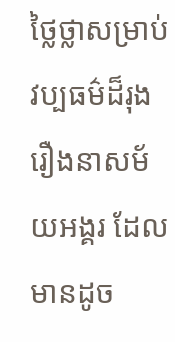ថ្លៃថ្លាសម្រាប់វប្បធម៌ដ៏រុងរឿងនាសម័យអង្គរ ដែលមានដូច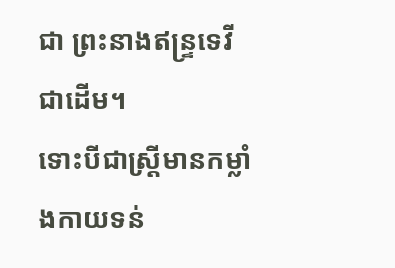ជា ព្រះនាងឥន្រ្ទទេវី ជាដើម។
ទោះបីជាស្រ្តីមានកម្លាំងកាយទន់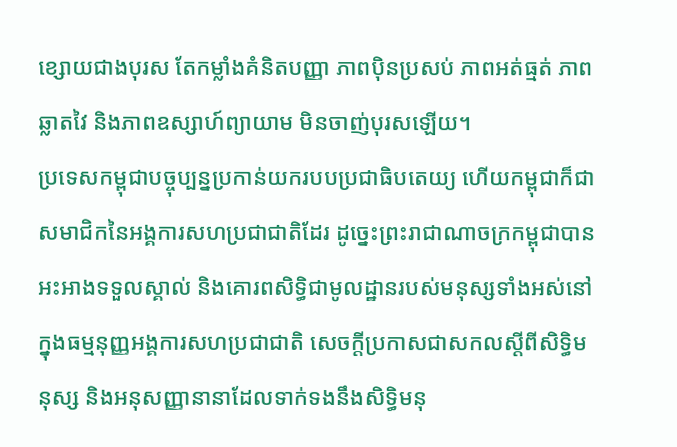ខ្សោយជាងបុរស តែកម្លាំងគំនិតបញ្ញា ភាពប៉ិនប្រសប់ ភាពអត់ធ្មត់ ភាពឆ្លាតវៃ និងភាពឧស្សាហ៍ព្យាយាម មិនចាញ់បុរសឡើយ។
ប្រទេសកម្ពុជាបច្ចុប្បន្នប្រកាន់យករបបប្រជាធិបតេយ្យ ហើយកម្ពុជាក៏ជាសមាជិកនៃអង្គការសហប្រជាជាតិដែរ ដូច្នេះព្រះរាជាណាចក្រកម្ពុជាបានអះអាងទទួលស្គាល់ និងគោរពសិទិ្ធជាមូលដ្ឋានរបស់មនុស្សទាំងអស់នៅក្នុងធម្មនុញ្ញអង្គការសហប្រជាជាតិ សេចក្តីប្រកាសជាសកលស្តីពីសិទ្ធិមនុស្ស និងអនុសញ្ញានានាដែលទាក់ទងនឹងសិទ្ធិមនុ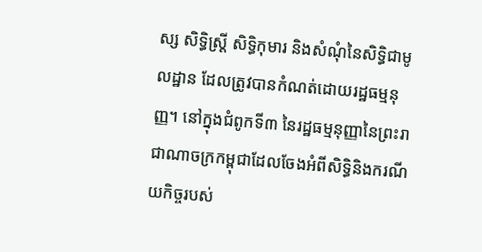ស្ស សិទ្ធិស្ត្រី សិទ្ធិកុមារ និងសំណុំនៃសិទ្ធិជាមូលដ្ឋាន ដែលត្រូវបានកំណត់ដោយរដ្ឋធម្មនុញ្ញ។ នៅក្នុងជំពូកទី៣ នៃរដ្ឋធម្មនុញ្ញានៃព្រះរាជាណាចក្រកម្ពុជាដែលចែងអំពីសិទ្ធិនិងករណីយកិច្ចរបស់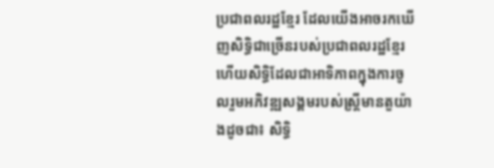ប្រជាពលរដ្ឋខ្មែរ ដែលយើងអាចរកឃើញសិទ្ធិជាច្រើនរបស់ប្រជាពលរដ្ឋខ្មែរ ហើយសិទ្ធិដែលជាអាទិភាពក្នុងការចូលរួមអភិវឌ្ឍសង្គមរបស់ស្រ្តីមានតួយ៉ាងដូចជា៖ សិទ្ធិ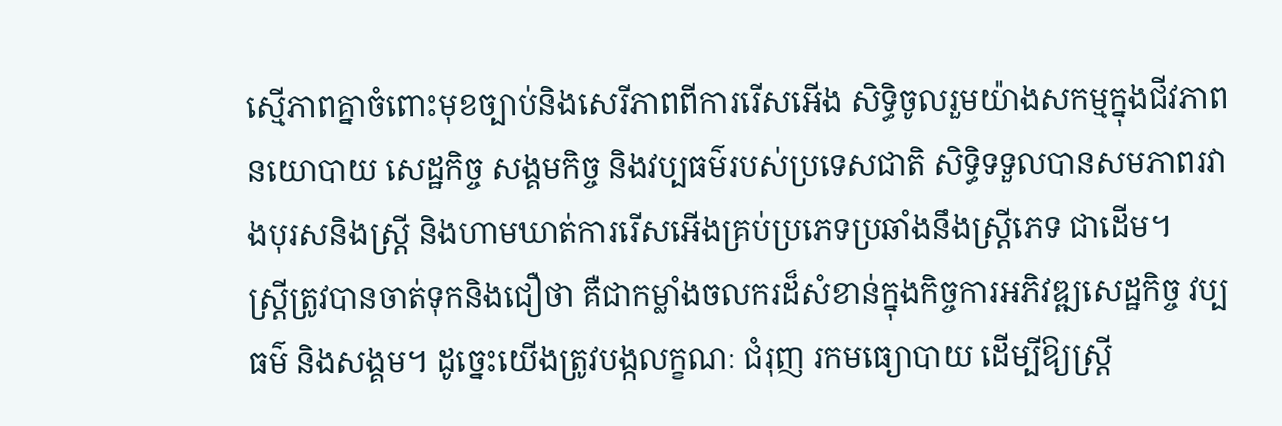ស្មើភាពគ្នាចំពោះមុខច្បាប់និងសេរីភាពពីការរើសអើង សិទ្ធិចូលរួមយ៉ាងសកម្មក្នុងជីវភាពនយោបាយ សេដ្ឋកិច្ច សង្គមកិច្ច និងវប្បធម៌របស់ប្រទេសជាតិ សិទ្ធិទទួលបានសមភាពរវាងបុរសនិងស្ត្រី និងហាមឃាត់ការរើសអើងគ្រប់ប្រភេទប្រឆាំងនឹងស្ត្រីភេទ ជាដើម។
ស្ត្រីត្រូវបានចាត់ទុកនិងជឿថា គឺជាកម្លាំងចលករដ៏សំខាន់ក្នុងកិច្ចការអភិវឌ្ឍសេដ្ឋកិច្ច វប្បធម៌ និងសង្គម។ ដូច្នេះយើងត្រូវបង្កលក្ខណៈ ជំរុញ រកមធ្យោបាយ ដើម្បីឱ្យស្ត្រី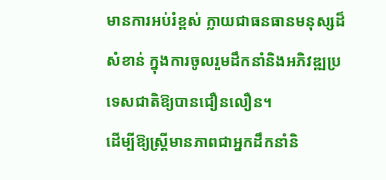មានការអប់រំខ្ពស់ ក្លាយជាធនធានមនុស្សដ៏សំខាន់ ក្នុងការចូលរួមដឹកនាំនិងអភិវឌ្ឍប្រទេសជាតិឱ្យបានជឿនលឿន។
ដើម្បីឱ្យស្ត្រីមានភាពជាអ្នកដឹកនាំនិ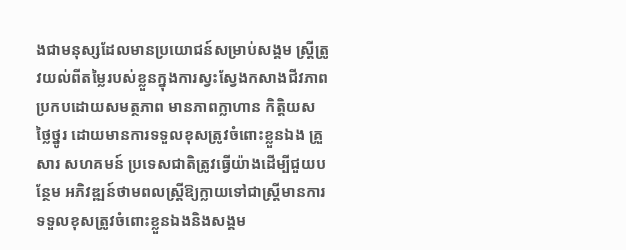ងជាមនុស្សដែលមានប្រយោជន៍សម្រាប់សង្គម ស្រ្តីត្រូវយល់ពីតម្លៃរបស់ខ្លួនក្នុងការស្វះស្វែងកសាងជីវភាព ប្រកបដោយសមត្ថភាព មានភាពក្លាហាន កិត្តិយស ថ្លៃថ្នូរ ដោយមានការទទួលខុសត្រូវចំពោះខ្លួនឯង គ្រួសារ សហគមន៍ ប្រទេសជាតិត្រូវធ្វើយ៉ាងដើម្បីជួយបន្ថែម អភិវឌ្ឍន៍ថាមពលស្ត្រីឱ្យក្លាយទៅជាស្ត្រីមានការទទួលខុសត្រូវចំពោះខ្លួនឯងនិងសង្គម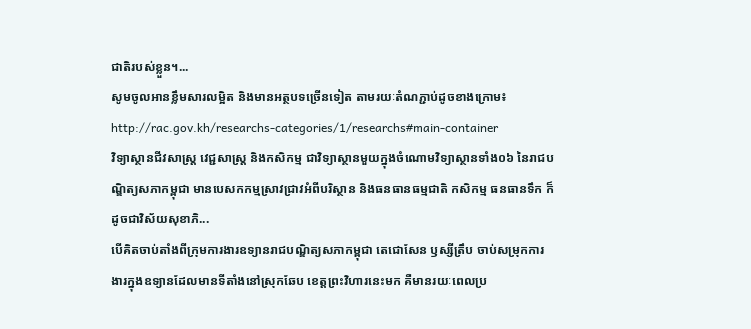ជាតិរបស់ខ្លួន។...
សូមចូលអានខ្លឹមសារលម្អិត និងមានអត្ថបទច្រើនទៀត តាមរយៈតំណភ្ជាប់ដូចខាងក្រោម៖
http://rac.gov.kh/researchs-categories/1/researchs#main-container
វិទ្យាស្ថានជីវសាស្រ្ត វេជ្ជសាស្រ្ត និងកសិកម្ម ជាវិទ្យាស្ថានមួយក្នុងចំណោមវិទ្យាស្ថានទាំង០៦ នៃរាជបណ្ឌិត្យសភាកម្ពុជា មានបេសកកម្មស្រាវជ្រាវអំពីបរិស្ថាន និងធនធានធម្មជាតិ កសិកម្ម ធនធានទឹក ក៏ដូចជាវិស័យសុខាភិ...
បើគិតចាប់តាំងពីក្រុមការងារឧទ្យានរាជបណ្ឌិត្យសភាកម្ពុជា តេជោសែន ឫស្សីត្រឹប ចាប់សម្រុកការងារក្នុងឧទ្យានដែលមានទីតាំងនៅស្រុកឆែប ខេត្តព្រះវិហារនេះមក គឺមានរយៈពេលប្រ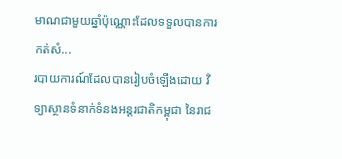មាណជាមួយឆ្នាំប៉ុណ្ណោះដែលទទួលបានការកត់សំ...
របាយការណ៍ដែលបានរៀបចំឡើងដោយ វិទ្យាស្ថានទំនាក់ទំនងអន្តរជាតិកម្ពុជា នៃរាជ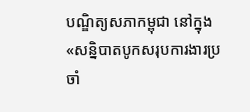បណ្ឌិត្យសភាកម្ពុជា នៅក្នុង «សន្និបាតបូកសរុបការងារប្រចាំ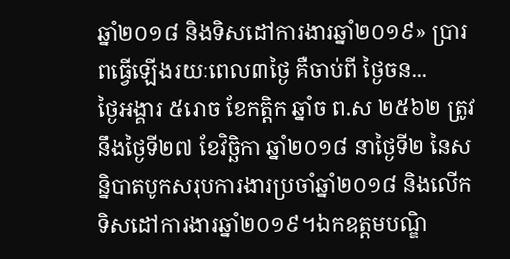ឆ្នាំ២០១៨ និងទិសដៅការងារឆ្នាំ២០១៩» ប្រារពធ្វើឡើងរយៈពេល៣ថ្ងៃ គឺចាប់ពី ថ្ងៃចន...
ថ្ងៃអង្គារ ៥រោច ខែកត្តិក ឆ្នាំច ព.ស ២៥៦២ ត្រូវនឹងថ្ងៃទី២៧ ខែវិច្ឆិកា ឆ្នាំ២០១៨ នាថ្ងៃទី២ នៃសន្និបាតបូកសរុបការងារប្រចាំឆ្នាំ២០១៨ និងលើកទិសដៅការងារឆ្នាំ២០១៩។ឯកឧត្តមបណ្ឌិ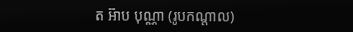ត អ៊ាប បុណ្ណា (រូបកណ្តាល)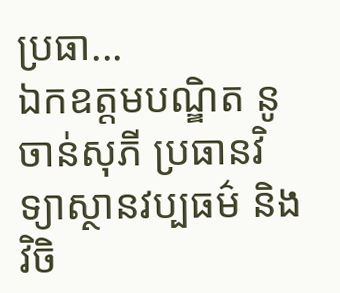ប្រធា...
ឯកឧត្តមបណ្ឌិត នូ ចាន់សុភី ប្រធានវិទ្យាស្ថានវប្បធម៌ និងវិចិ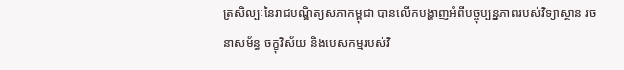ត្រសិល្បៈនៃរាជបណ្ឌិត្យសភាកម្ពុជា បានលើកបង្ហាញអំពីបច្ចុប្បន្នភាពរបស់វិទ្យាស្ថាន រចនាសម័ន្ធ ចក្ខុវិស័យ និងបេសកម្មរបស់វិ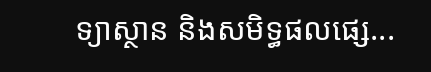ទ្យាស្ថាន និងសមិទ្ធផលផ្សេ...